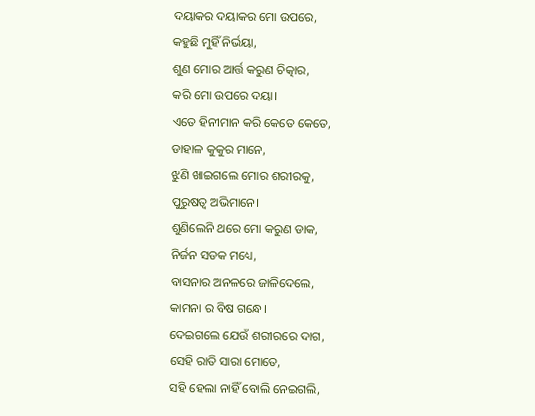ଦୟାକର ଦୟାକର ମୋ ଉପରେ,
କହୁଛି ମୁହିଁ ନିର୍ଭୟା,
ଶୁଣ ମୋର ଆର୍ତ୍ତ କରୁଣ ଚିତ୍କାର,
କରି ମୋ ଉପରେ ଦୟା।
ଏତେ ହିନୀମାନ କରି କେତେ କେତେ,
ଡାହାଳ କୁକୁର ମାନେ,
ଝୁଣି ଖାଇଗଲେ ମୋର ଶରୀରକୁ,
ପୁରୁଷତ୍ବ ଅଭିମାନେ।
ଶୁଣିଲେନି ଥରେ ମୋ କରୁଣ ଡାକ,
ନିର୍ଜନ ସଡକ ମଧ୍ୟେ,
ବାସନାର ଅନଳରେ ଜାଳିଦେଲେ,
କାମନା ର ବିଷ ଗନ୍ଧେ।
ଦେଇଗଲେ ଯେଉଁ ଶରୀରରେ ଦାଗ,
ସେହି ରାତି ସାରା ମୋତେ,
ସହି ହେଲା ନାହିଁ ବୋଲି ନେଇଗଲି,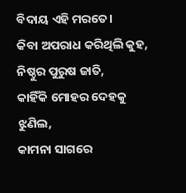ବିଦାୟ ଏହି ମରତେ।
କିବା ଅପରାଧ କରିଥିଲି କୁହ,
ନିଷ୍ଠୁର ପୁରୁଷ ଜାତି,
କାହିଁକି ମୋହର ଦେହକୁ ଝୁଣିଲ,
କାମନା ସାଗରେ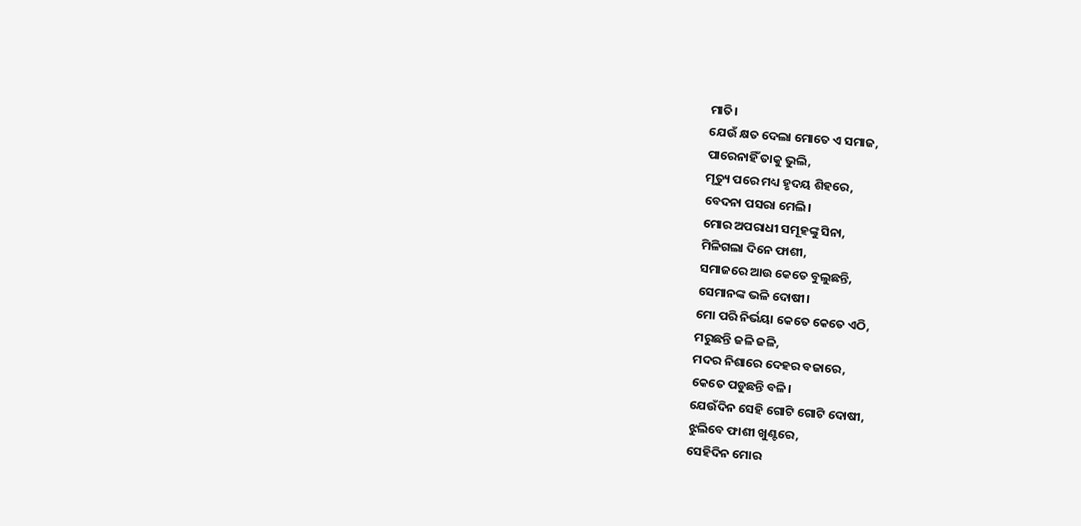ମାତି।
ଯେଉଁ କ୍ଷତ ଦେଲା ମୋତେ ଏ ସମାଜ,
ପାରେନାହିଁ ତାକୁ ଭୁଲି,
ମୃତ୍ୟୁ ପରେ ମଧ୍ୟ ହୃଦୟ ଶିହରେ,
ବେଦନା ପସରା ମେଲି।
ମୋର ଅପରାଧୀ ସମୂହଙ୍କୁ ସିନା,
ମିଳିଗଲା ଦିନେ ଫାଶୀ,
ସମାଜରେ ଆଉ କେତେ ବୁଲୁଛନ୍ତି,
ସେମାନଙ୍କ ଭଳି ଦୋଷୀ।
ମୋ ପରି ନିର୍ଭୟା କେତେ କେତେ ଏଠି,
ମରୁଛନ୍ତି ଜଳି ଜଳି,
ମଦର ନିଶାରେ ଦେହର ବଜାରେ,
କେତେ ପଡୁଛନ୍ତି ବଳି।
ଯେଉଁଦିନ ସେହି ଗୋଟି ଗୋଟି ଦୋଷୀ,
ଝୁଲିବେ ଫାଶୀ ଖୁଣ୍ଟରେ,
ସେହିଦିନ ମୋର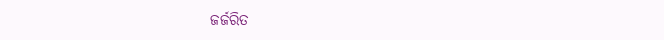ଜର୍ଜରିତ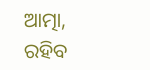ଆତ୍ମା,
ରହିବ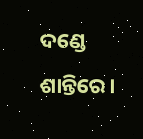ଦଣ୍ଡେ ଶାନ୍ତିରେ।